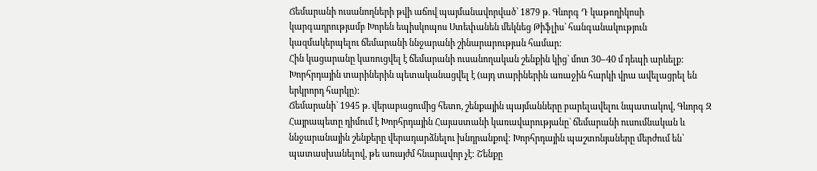Ճեմարանի ուսանողների թվի աճով պայմանավորված՝ 1879 թ. Գևորգ Դ կաթողիկոսի կարգադրությամբ Խորեն եպիսկոպոս Ստեփանեն մեկնեց Թիֆլիս` հանգանակություն կազմակերպելու ճեմարանի ննջարանի շինարարության համար:
Հին կացարանը կառուցվել է ճեմարանի ուսանողական շենքին կից` մոտ 30–40 մ դեպի արևելք: Խորհրդային տարիներին պետականացվել է (այդ տարիներին առաջին հարկի վրա ավելացրել են երկրորդ հարկը):
Ճեմարանի` 1945 թ. վերաբացումից հետո, շենքային պայմանները բարելավելու նպատակով, Գևորգ Զ Հայրապետը դիմում է Խորհրդային Հայաստանի կառավարությանը` ճեմարանի ուսումնական և ննջարանային շենքերը վերադարձնելու խնդրանքով: Խորհրդային պաշտոնյաները մերժում են՝ պատասխանելով, թե առայժմ հնարավոր չէ: Շենքը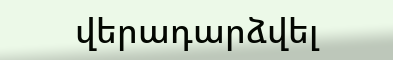վերադարձվել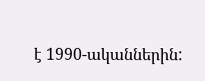է 1990-ականներին: